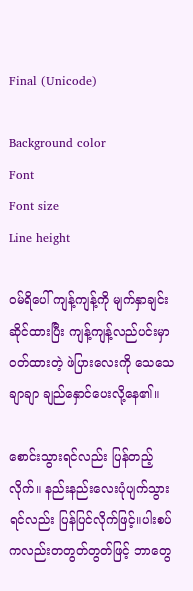Final (Unicode)

Background color
Font
Font size
Line height

ဝမ်ရိပေါ် ကျန့်ကျန့်ကို မျက်နှာချင်းဆိုင်ထားပြီး ကျန့်ကျန့်လည်ပင်းမှာဝတ်ထားတဲ့ ဖဲပြားလေးကို သေသေချာချာ ချည်နှောင်ပေးလို့နေ၏။

စောင်းသွားရင်လည်း ပြန်တည့်လိုက်။ နည်းနည်းလေးပုံပျက်သွားရင်လည်း ပြန်ပြင်လိုက်ဖြင့်။ပါးစပ်ကလည်းတတွတ်တွတ်ဖြင့် ဘာတွေ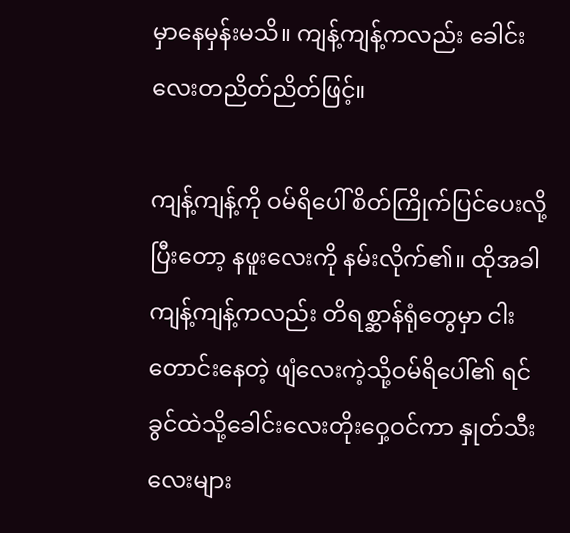မှာနေမှန်းမသိ။ ကျန့်ကျန့်ကလည်း ခေါင်းလေးတညိတ်ညိတ်ဖြင့်။

ကျန့်ကျန့်ကို ဝမ်ရိပေါ် စိတ်ကြိုက်ပြင်ပေးလို့ပြီးတော့ နဖူးလေးကို နမ်းလိုက်၏။ ထိုအခါ ကျန့်ကျန့်ကလည်း တိရစ္ဆာန်ရုံတွေမှာ ငါးတောင်းနေတဲ့ ဖျံလေးကဲ့သို့ဝမ်ရိပေါ်၏ ရင်ခွင်ထဲသို့ခေါင်းလေးတိုးဝှေ့ဝင်ကာ နှုတ်သီးလေးများ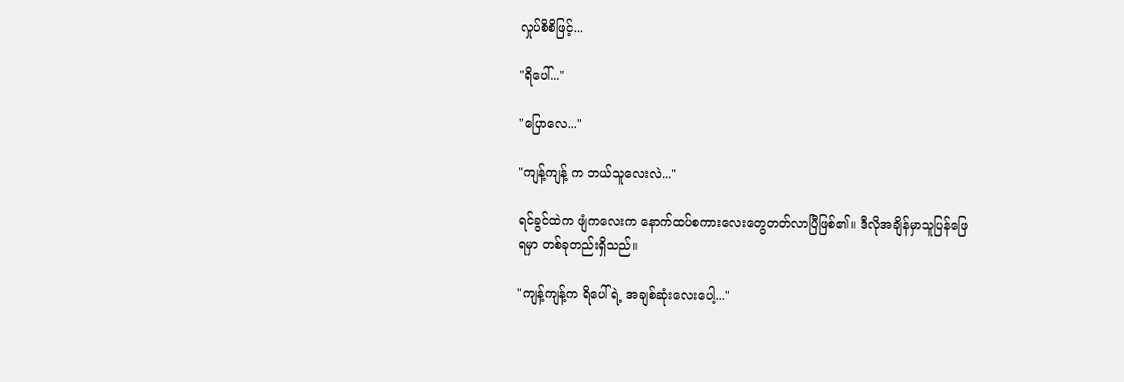လှုပ်စိစိဖြင့်...

"ရိပေါ်..."

"ပြောလေ..."

"ကျန့်ကျန့် က ဘယ်သူလေးလဲ..."

ရင်ခွင်ထဲက ဖျံကလေးက နောက်ထပ်စကားလေးတွေတတ်လာပြီဖြစ်၏။ ဒီလိုအချိန်မှာသူပြန်ဖြေရမှာ တစ်ခုတည်းရှိသည်။

"ကျန့်ကျန့်က ရိပေါ်ရဲ့ အချစ်ဆုံးလေးပေါ့..."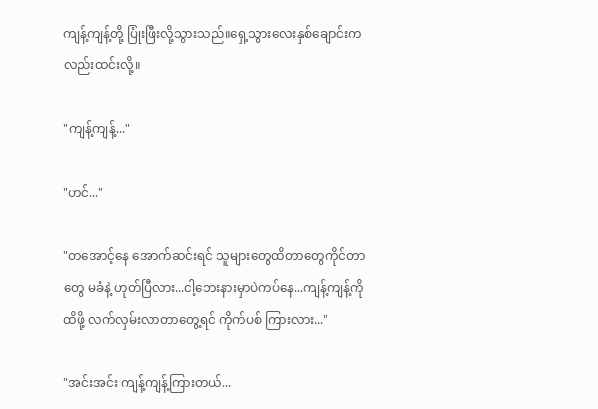ကျန့်ကျန့်တို့ ပြုံးဖြီးလို့သွားသည်။ရှေ့သွားလေးနှစ်ချောင်းကလည်းထင်းလို့။

"ကျန့်ကျန့်..."

"ဟင်..."

"တအောင့်နေ အောက်ဆင်းရင် သူများတွေထိတာတွေကိုင်တာတွေ မခံနဲ့ ဟုတ်ပြီလား...ငါ့ဘေးနားမှာပဲကပ်နေ...ကျန့်ကျန့်ကိုထိဖို့ လက်လှမ်းလာတာတွေ့ရင် ကိုက်ပစ် ကြားလား..."

"အင်းအင်း ကျန့်ကျန့်ကြားတယ်...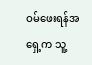ဝမ်ဖေးရန်အရှေ့က သူ့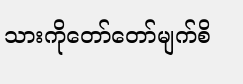သားကိုတော်တော်မျက်စိ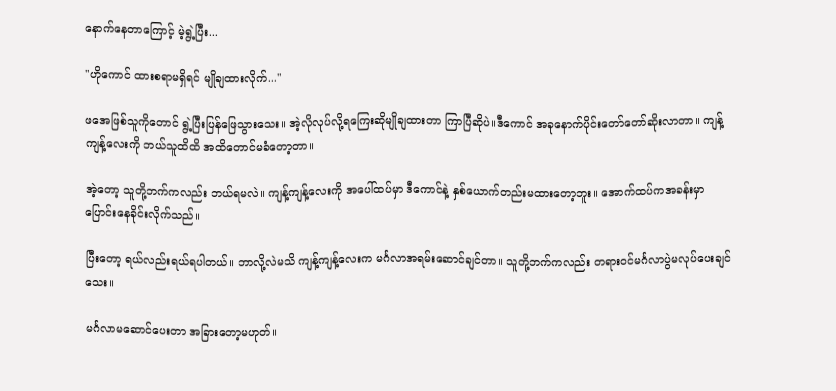နောက်နေတာကြောင့် မဲ့ရွဲ့ပြီး...

"ဟိုကောင် ထားစရာမရှိရင် မျိုချထားလိုက်..."

ဖအေဖြစ်သူကိုတောင် ရွဲ့ပြီးပြန်ဖြေသွားသေး။ အဲ့လိုလုပ်လို့ရကြေးဆိုမျိုချထားတာ ကြာပြီဆိုပဲ။ဒီကောင် အခုနောက်ပိုင်းတော်တော်ဆိုးလာတာ။ ကျန့်ကျန့်လေးကို ဘယ်သူထိထိ အထိတောင်မခံတော့တာ။

အဲ့တော့ သူတို့ဘက်ကလည်း ဘယ်ရမလဲ။ ကျန့်ကျန့်လေးကို အပေါ်ထပ်မှာ ဒီကောင်နဲ့ နှစ်ယောက်တည်းမထားတော့ဘူး။ အောက်ထပ်ကအခန်းမှာပြောင်းနေခိုင်းလိုက်သည်။

ပြီးတော့ ရယ်လည်းရယ်ရပါတယ်။ ဘာလို့လဲမသိ ကျန့်ကျန့်လေးက မင်္ဂလာအရမ်းဆောင်ချင်တာ။ သူတို့ဘက်ကလည်း တရားဝင်မင်္ဂလာပွဲမလုပ်ပေးချင်သေး။

မင်္ဂလာမဆောင်ပေးတာ အခြားတော့မဟုတ်။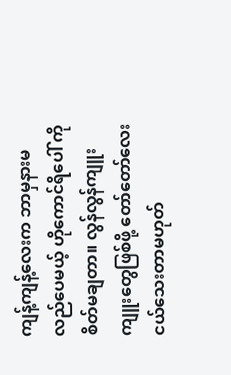ကျန့်ကျန့်လေးက ဘာမှနားမလည်ပေမယ့် ဟိုကောင်ရိပေါ် ကို စိတ်မချတာ။ လွန်လွန်ကျူးကျူးတွေဖြစ်ဖို့ တော်တော်လေးငယ်သေးတာမဟုတ်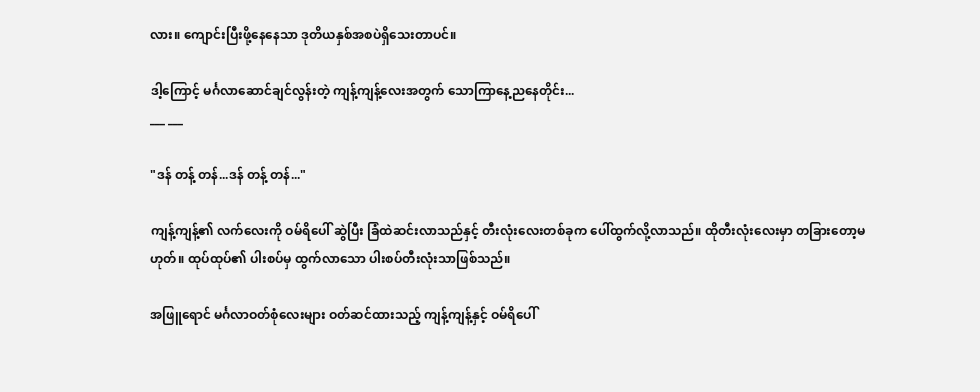လား။ ကျောင်းပြီးဖို့နေနေသာ ဒုတိယနှစ်အစပဲရှိသေးတာပင်။

ဒါ့ကြောင့် မင်္ဂလာဆောင်ချင်လွန်းတဲ့ ကျန့်ကျန့်လေးအတွက် သောကြာနေ့ညနေတိုင်း...
___ ___

"ဒန် တန့် တန်...ဒန် တန့် တန်..."

ကျန့်ကျန့်၏ လက်လေးကို ဝမ်ရိပေါ် ဆွဲပြီး ခြံထဲဆင်းလာသည်နှင့် တီးလုံးလေးတစ်ခုက ပေါ်ထွက်လို့လာသည်။ ထိုတီးလုံးလေးမှာ တခြားတော့မဟုတ်။ ထုပ်ထုပ်၏ ပါးစပ်မှ ထွက်လာသော ပါးစပ်တီးလုံးသာဖြစ်သည်။

အဖြူရောင် မင်္ဂလာဝတ်စုံလေးများ ဝတ်ဆင်ထားသည့် ကျန့်ကျန့်နှင့် ဝမ်ရိပေါ်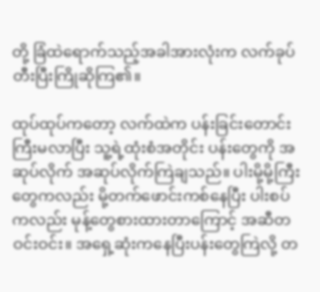တို့ ခြံထဲရောက်သည့်အခါအားလုံးက လက်ခုပ်တီးပြီးကြိုဆိုကြ၏။

ထုပ်ထုပ်ကတော့ လက်ထဲက ပန်းခြင်းတောင်းကြီးမလာပြီး သူ့ရဲ့ထုံးစံအတိုင်း ပန်းတွေကို အဆုပ်လိုက် အဆုပ်လိုက်ကြဲချသည်။ ပါးမို့မို့ကြီးတွေကလည်း မို့တက်ဖောင်းကစ်နေပြီး ပါးစပ်ကလည်း မုန့်တွေစားထားတာကြောင့် အဆီတဝင်းဝင်း။ အရှေ့ဆုံးကနေပြီးပန်းတွေကြဲလို့ တ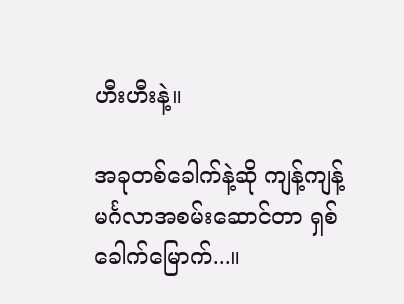ဟီးဟီးနဲ့။

အခုတစ်ခေါက်နဲ့ဆို ကျန့်ကျန့် မင်္ဂလာအစမ်းဆောင်တာ ရှစ်ခေါက်မြောက်...။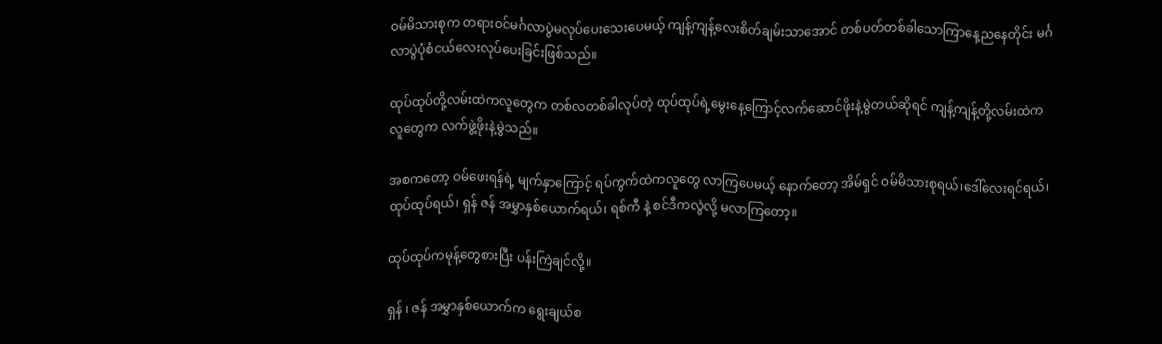ဝမ်မိသားစုက တရားဝင်မင်္ဂလာပွဲမလုပ်ပေးသေးပေမယ့် ကျန့်ကျန့်လေးစိတ်ချမ်းသာအောင် တစ်ပတ်တစ်ခါသောကြာနေ့ညနေတိုင်း မင်္ဂလာပွဲပုံစံငယ်လေးလုပ်ပေးခြင်းဖြစ်သည်။

ထုပ်ထုပ်တို့လမ်းထဲကလူတွေက တစ်လတစ်ခါလုပ်တဲ့ ထုပ်ထုပ်ရဲ့မွေးနေ့ကြောင့်လက်ဆောင်ဖိုးနဲ့မွဲတယ်ဆိုရင် ကျန့်ကျန့်တို့လမ်းထဲက လူတွေက လက်ဖွဲ့ဖိုးနဲ့မွဲသည်။

အစကတော့ ဝမ်ဖေးရန်ရဲ့ မျက်နှာကြောင့် ရပ်ကွက်ထဲကလူတွေ လာကြပေမယ့် နောက်တော့ အိမ်ရှင် ဝမ်မိသားစုရယ်၊ဒေါ်လေးရင်ရယ်၊ ထုပ်ထုပ်ရယ်၊ ရှန် ဇန် အမွှာနှစ်ယောက်ရယ်၊ ရစ်ကီ နဲ့ စင်ဒီကလွဲလို့ မလာကြတော့။

ထုပ်ထုပ်ကမုန့်တွေစားပြီး ပန်းကြဲချင်လို့။

ရှန် ၊ ဇန် အမွှာနှစ်ယောက်က ရွေးချယ်စ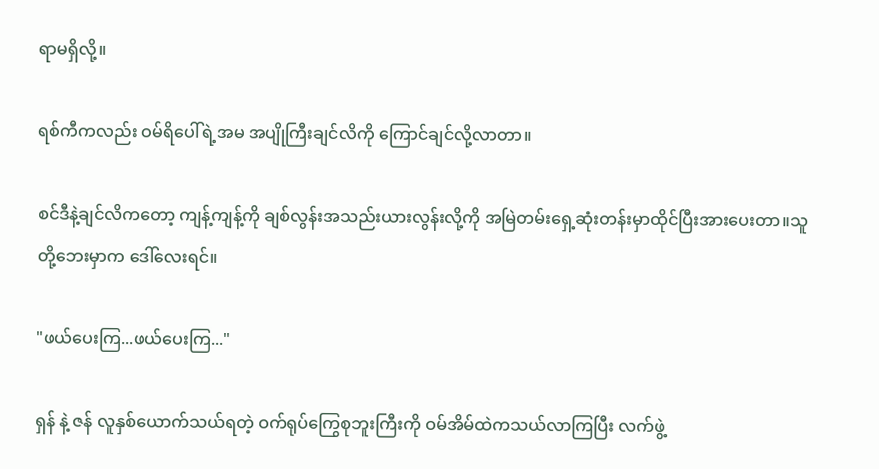ရာမရှိလို့။

ရစ်ကီကလည်း ဝမ်ရိပေါ်ရဲ့အမ အပျိုကြီးချင်လိကို ကြောင်ချင်လို့လာတာ။

စင်ဒီနဲ့ချင်လိကတော့ ကျန့်ကျန့်ကို ချစ်လွန်းအသည်းယားလွန်းလို့ကို အမြဲတမ်းရှေ့ဆုံးတန်းမှာထိုင်ပြီးအားပေးတာ။သူတို့ဘေးမှာက ဒေါ်လေးရင်။

"ဖယ်ပေးကြ...ဖယ်ပေးကြ..."

ရှန် နဲ့ ဇန် လူနှစ်ယောက်သယ်ရတဲ့ ဝက်ရုပ်ကြွေစုဘူးကြီးကို ဝမ်အိမ်ထဲကသယ်လာကြပြီး လက်ဖွဲ့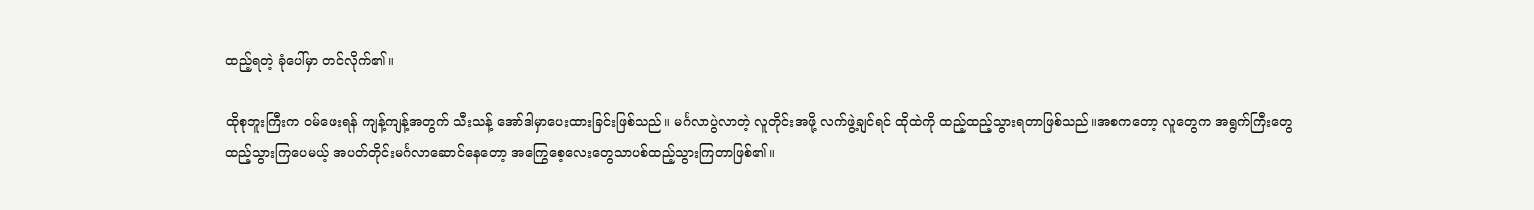ထည့်ရတဲ့ ခုံပေါ်မှာ တင်လိုက်၏။

ထိုစုဘူးကြီးက ဝမ်ဖေးရန် ကျန့်ကျန့်အတွက် သီးသန့် အော်ဒါမှာပေးထားခြင်းဖြစ်သည်။ မင်္ဂလာပွဲလာတဲ့ လူတိုင်းအဖို့ လက်ဖွဲ့ချင်ရင် ထိုထဲကို ထည့်ထည့်သွားရတာဖြစ်သည်။အစကတော့ လူတွေက အရွက်ကြီးတွေ ထည့်သွားကြပေမယ့် အပတ်တိုင်းမင်္ဂလာဆောင်နေတော့ အကြွေစေ့လေးတွေသာပစ်ထည့်သွားကြတာဖြစ်၏။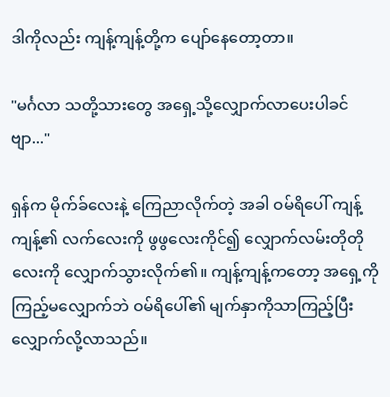ဒါကိုလည်း ကျန့်ကျန့်တို့က ပျော်နေတော့တာ။

"မင်္ဂလာ သတို့သားတွေ အရှေ့သို့လျှောက်လာပေးပါခင်ဗျာ..."

ရှန်က မိုက်ခ်လေးနဲ့ ကြေညာလိုက်တဲ့ အခါ ဝမ်ရိပေါ် ကျန့်ကျန့်၏ လက်လေးကို ဖွဖွလေးကိုင်၍ လျှောက်လမ်းတိုတိုလေးကို လျှောက်သွားလိုက်၏။ ကျန့်ကျန့်ကတော့ အရှေ့ကို ကြည့်မလျှောက်ဘဲ ဝမ်ရိပေါ်၏ မျက်နှာကိုသာကြည့်ပြီး လျှောက်လို့လာသည်။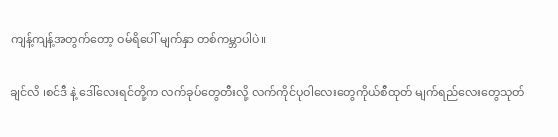ကျန့်ကျန့်အတွက်တော့ ဝမ်ရိပေါ် မျက်နှာ တစ်ကမ္ဘာပါပဲ။

ချင်လိ ၊စင်ဒီ နဲ့ ဒေါ်လေးရင်တို့က လက်ခုပ်တွေတီးလို့ လက်ကိုင်ပုဝါလေးတွေကိုယ်စီထုတ် မျက်ရည်လေးတွေသုတ်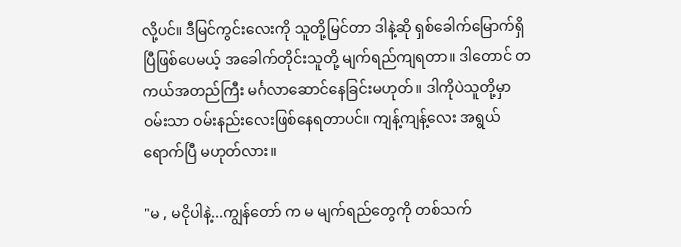လို့ပင်။ ဒီမြင်ကွင်းလေးကို သူတို့မြင်တာ ဒါနဲ့ဆို ရှစ်ခေါက်မြောက်ရှိပြီဖြစ်ပေမယ့် အခေါက်တိုင်းသူတို့ မျက်ရည်ကျရတာ။ ဒါတောင် တကယ်အတည်ကြီး မင်္ဂလာဆောင်နေခြင်းမဟုတ်။ ဒါကိုပဲသူတို့မှာ ဝမ်းသာ ဝမ်းနည်းလေးဖြစ်နေရတာပင်။ ကျန့်ကျန့်လေး အရွယ်ရောက်ပြီ မဟုတ်လား။

"မ , မငိုပါနဲ့...ကျွန်တော် က မ မျက်ရည်တွေကို တစ်သက်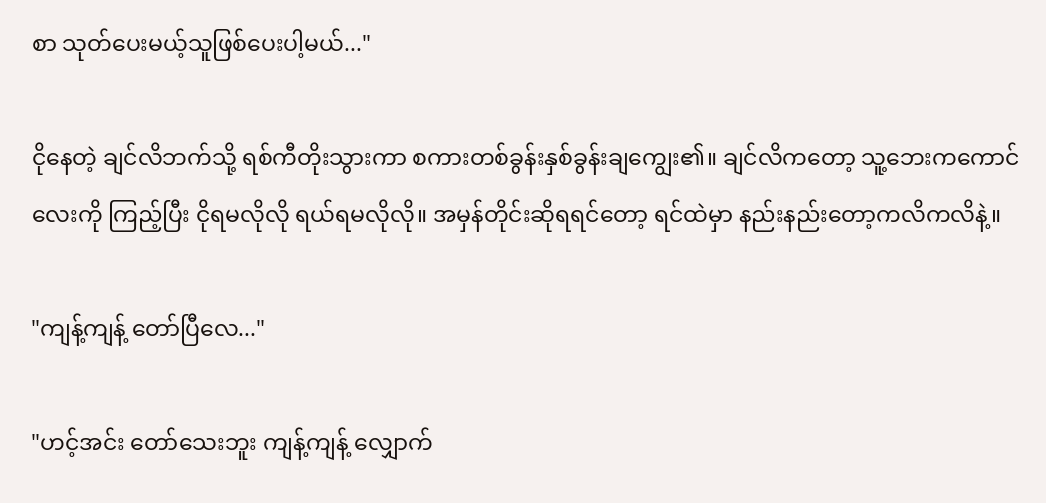စာ သုတ်ပေးမယ့်သူဖြစ်ပေးပါ့မယ်..."

ငိုနေတဲ့ ချင်လိဘက်သို့ ရစ်ကီတိုးသွားကာ စကားတစ်ခွန်းနှစ်ခွန်းချကျွေး၏။ ချင်လိကတော့ သူ့ဘေးကကောင်လေးကို ကြည့်ပြီး ငိုရမလိုလို ရယ်ရမလိုလို။ အမှန်တိုင်းဆိုရရင်တော့ ရင်ထဲမှာ နည်းနည်းတော့ကလိကလိနဲ့။

"ကျန့်ကျန့် တော်ပြီလေ..."

"ဟင့်အင်း တော်သေးဘူး ကျန့်ကျန့် လျှောက်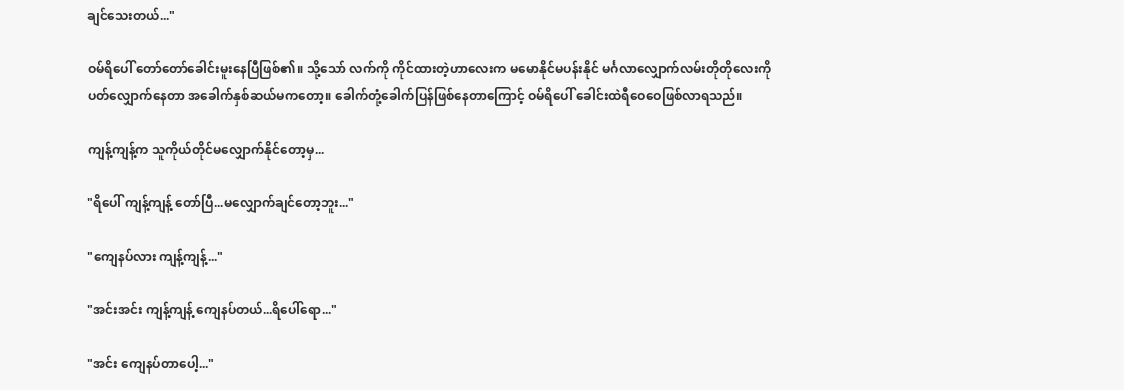ချင်သေးတယ်..."

ဝမ်ရိပေါ် တော်တော်ခေါင်းမူးနေပြီဖြစ်၏။ သို့သော် လက်ကို ကိုင်ထားတဲ့ဟာလေးက မမောနိုင်မပန်းနိုင် မင်္ဂလာလျှောက်လမ်းတိုတိုလေးကို ပတ်လျှောက်နေတာ အခေါက်နှစ်ဆယ်မကတော့။ ခေါက်တုံ့ခေါက်ပြန်ဖြစ်နေတာကြောင့် ဝမ်ရိပေါ် ခေါင်းထဲရီဝေဝေဖြစ်လာရသည်။

ကျန့်ကျန့်က သူကိုယ်တိုင်မလျှောက်နိုင်တော့မှ...

"ရိပေါ် ကျန့်ကျန့် တော်ပြီ...မလျှောက်ချင်တော့ဘူး..."

"ကျေနပ်လား ကျန့်ကျန့်..."

"အင်းအင်း ကျန့်ကျန့် ကျေနပ်တယ်...ရိပေါ်ရော..."

"အင်း ကျေနပ်တာပေါ့..."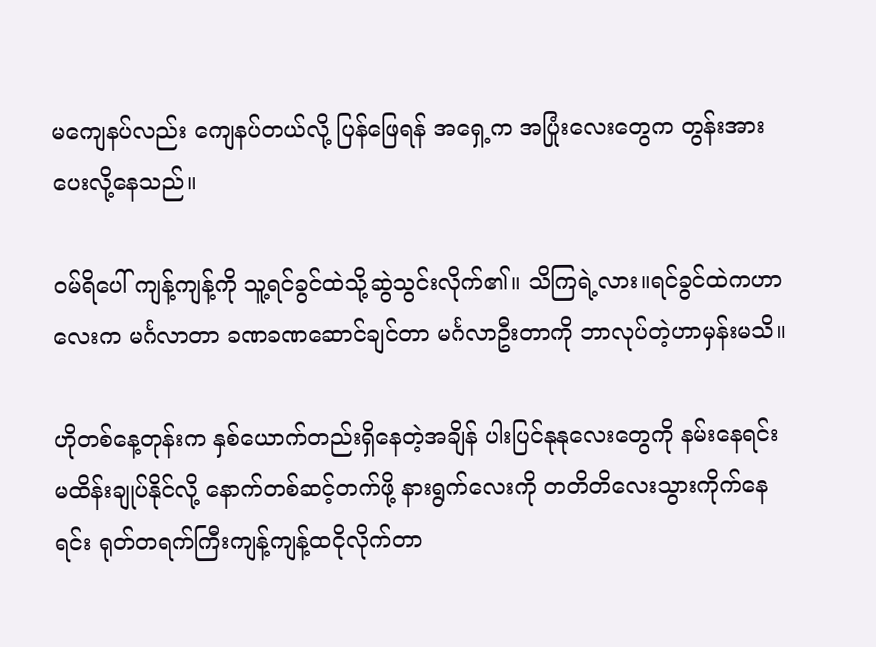မကျေနပ်လည်း ကျေနပ်တယ်လို့ ပြန်ဖြေရန် အရှေ့က အပြုံးလေးတွေက တွန်းအားပေးလို့နေသည်။

ဝမ်ရိပေါ် ကျန့်ကျန့်ကို သူ့ရင်ခွင်ထဲသို့ဆွဲသွင်းလိုက်၏။ သိကြရဲ့လား။ရင်ခွင်ထဲကဟာလေးက မင်္ဂလာတာ ခဏခဏဆောင်ချင်တာ မင်္ဂလာဦးတာကို ဘာလုပ်တဲ့ဟာမှန်းမသိ။

ဟိုတစ်နေ့တုန်းက နှစ်ယောက်တည်းရှိနေတဲ့အချိန် ပါးပြင်နုနုလေးတွေကို နမ်းနေရင်း မထိန်းချုပ်နိုင်လို့ နောက်တစ်ဆင့်တက်ဖို့ နားရွက်လေးကို တတိတိလေးသွားကိုက်နေရင်း ရုတ်တရက်ကြီးကျန့်ကျန့်ထငိုလိုက်တာ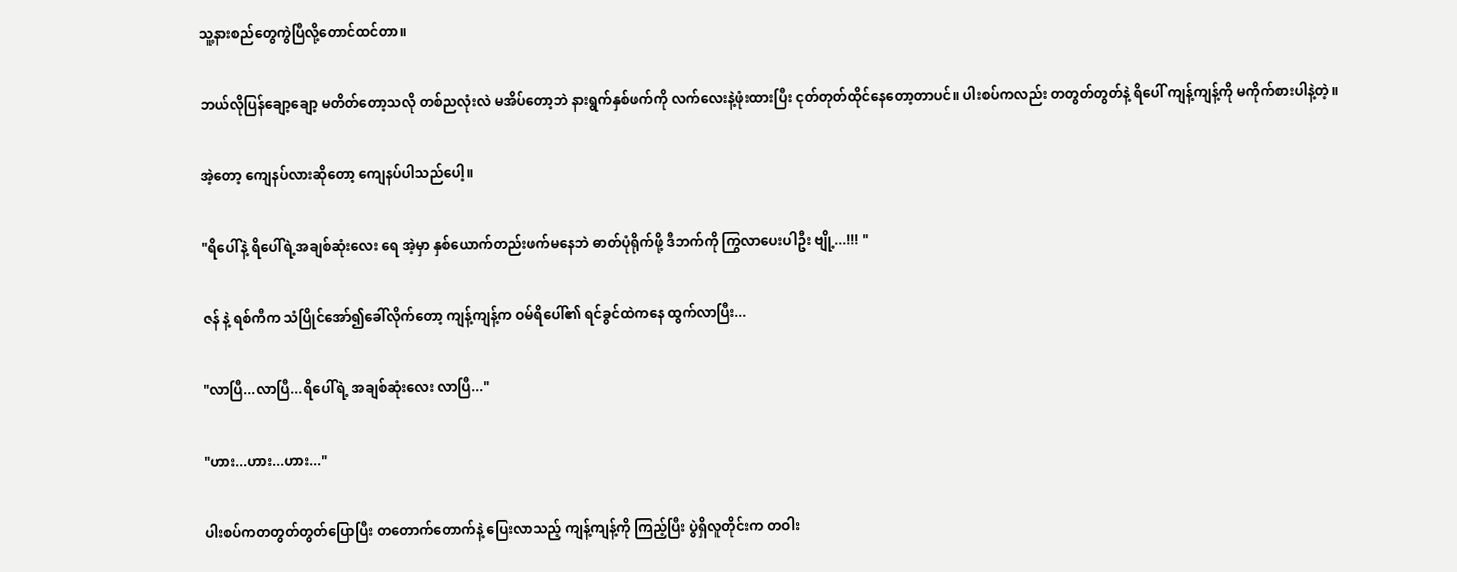သူ့နားစည်တွေကွဲပြီလို့တောင်ထင်တာ။

ဘယ်လိုပြန်ချော့ချော့ မတိတ်တော့သလို တစ်ညလုံးလဲ မအိပ်တော့ဘဲ နားရွက်နှစ်ဖက်ကို လက်လေးနဲ့ဖုံးထားပြီး ငုတ်တုတ်ထိုင်နေတော့တာပင်။ ပါးစပ်ကလည်း တတွတ်တွတ်နဲ့ ရိပေါ် ကျန့်ကျန့်ကို မကိုက်စားပါနဲ့တဲ့။

အဲ့တော့ ကျေနပ်လားဆိုတော့ ကျေနပ်ပါသည်ပေါ့။

"ရိပေါ်နဲ့ ရိပေါ်ရဲ့အချစ်ဆုံးလေး ရေ အဲ့မှာ နှစ်ယောက်တည်းဖက်မနေဘဲ ဓာတ်ပုံရိုက်ဖို့ ဒီဘက်ကို ကြွလာပေးပါဦး ဗျို့...!!! "

ဇန် နဲ့ ရစ်ကီက သံပြိုင်အော်၍ခေါ်လိုက်တော့ ကျန့်ကျန့်က ဝမ်ရိပေါ်၏ ရင်ခွင်ထဲကနေ ထွက်လာပြီး...

"လာပြီ...လာပြီ...ရိပေါ်ရဲ့ အချစ်ဆုံးလေး လာပြီ..."

"ဟား...ဟား...ဟား..."

ပါးစပ်ကတတွတ်တွတ်ပြောပြီး တတောက်တောက်နဲ့ ပြေးလာသည့် ကျန့်ကျန့်ကို ကြည့်ပြီး ပွဲရှိလူတိုင်းက တဝါး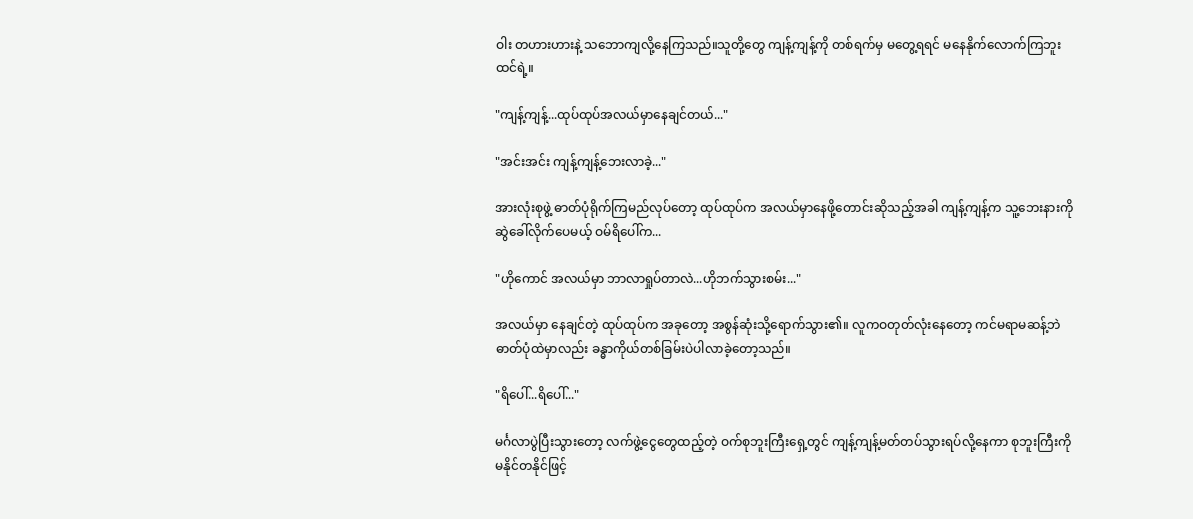ဝါး တဟားဟားနဲ့ သဘောကျလို့နေကြသည်။သူတို့တွေ ကျန့်ကျန့်ကို တစ်ရက်မှ မတွေ့ရရင် မနေနိုက်လောက်ကြဘူး ထင်ရဲ့။

"ကျန့်ကျန့်...ထုပ်ထုပ်အလယ်မှာနေချင်တယ်..."

"အင်းအင်း ကျန့်ကျန့်ဘေးလာခဲ့..."

အားလုံးစုဖွဲ့ ဓာတ်ပုံရိုက်ကြမည်လုပ်တော့ ထုပ်ထုပ်က အလယ်မှာနေဖို့တောင်းဆိုသည့်အခါ ကျန့်ကျန့်က သူ့ဘေးနားကို ဆွဲခေါ်လိုက်ပေမယ့် ဝမ်ရိပေါ်က...

"ဟိုကောင် အလယ်မှာ ဘာလာရှုပ်တာလဲ...ဟိုဘက်သွားစမ်း..."

အလယ်မှာ နေချင်တဲ့ ထုပ်ထုပ်က အခုတော့ အစွန်ဆုံးသို့ရောက်သွား၏။ လူကဝတုတ်လုံးနေတော့ ကင်မရာမဆန့်ဘဲ ဓာတ်ပုံထဲမှာလည်း ခန္ဓာကိုယ်တစ်ခြမ်းပဲပါလာခဲ့တော့သည်။

"ရိပေါ်...ရိပေါ်..."

မင်္ဂလာပွဲပြီးသွားတော့ လက်ဖွဲ့ငွေတွေထည့်တဲ့ ဝက်စုဘူးကြီးရှေ့တွင် ကျန့်ကျန့်မတ်တပ်သွားရပ်လို့နေကာ စုဘူးကြီးကို မနိုင်တနိုင်ဖြင့်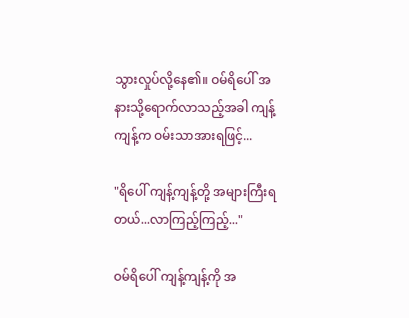သွားလှုပ်လို့နေ၏။ ဝမ်ရိပေါ် အနားသို့ရောက်လာသည့်အခါ ကျန့်ကျန့်က ဝမ်းသာအားရဖြင့်...

"ရိပေါ် ကျန့်ကျန့်တို့ အများကြီးရတယ်...လာကြည့်ကြည့်..."

ဝမ်ရိပေါ် ကျန့်ကျန့်ကို အ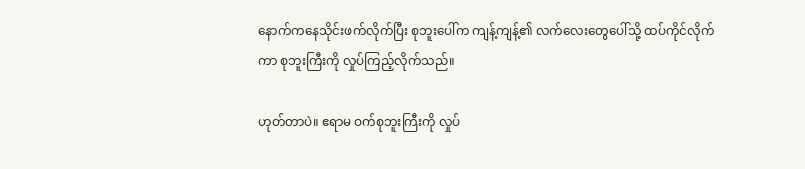နောက်ကနေသိုင်းဖက်လိုက်ပြီး စုဘူးပေါ်က ကျန့်ကျန့်၏ လက်လေးတွေပေါ်သို့ ထပ်ကိုင်လိုက်ကာ စုဘူးကြီးကို လှုပ်ကြည့်လိုက်သည်။

ဟုတ်တာပဲ။ ဧရာမ ဝက်စုဘူးကြီးကို လှုပ်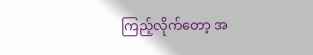ကြည့်လိုက်တော့ အ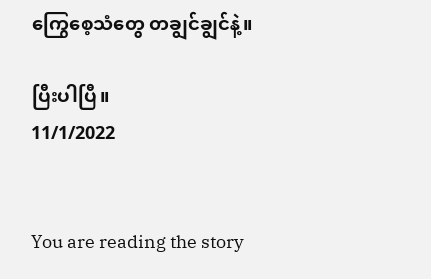ကြွေစေ့သံတွေ တချွင်ချွင်နဲ့။

ပြီးပါပြီ။
11/1/2022


You are reading the story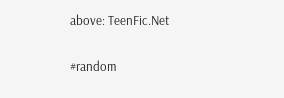above: TeenFic.Net

#random